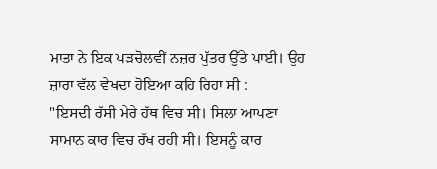ਮਾਤਾ ਨੇ ਇਕ ਪੜਚੋਲਵੀਂ ਨਜ਼ਰ ਪੁੱਤਰ ਉੱਤੇ ਪਾਈ। ਉਹ ਜ਼ਾਰਾ ਵੱਲ ਵੇਖਦਾ ਹੋਇਆ ਕਹਿ ਰਿਹਾ ਸੀ :
"ਇਸਦੀ ਰੱਸੀ ਮੇਰੇ ਹੱਥ ਵਿਚ ਸੀ। ਸਿਲਾ ਆਪਣਾ ਸਾਮਾਨ ਕਾਰ ਵਿਚ ਰੱਖ ਰਹੀ ਸੀ। ਇਸਨੂੰ ਕਾਰ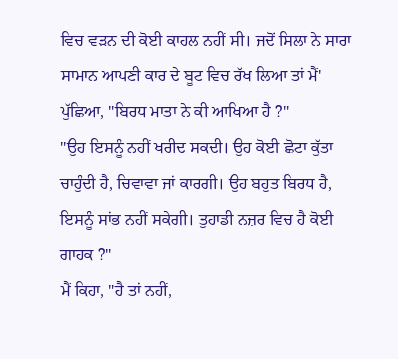ਵਿਚ ਵੜਨ ਦੀ ਕੋਈ ਕਾਹਲ ਨਹੀਂ ਸੀ। ਜਦੋਂ ਸਿਲਾ ਨੇ ਸਾਰਾ ਸਾਮਾਨ ਆਪਣੀ ਕਾਰ ਦੇ ਬੂਟ ਵਿਚ ਰੱਖ ਲਿਆ ਤਾਂ ਮੈਂ' ਪੁੱਛਿਆ, "ਬਿਰਧ ਮਾਤਾ ਨੇ ਕੀ ਆਖਿਆ ਹੈ ?"
"ਉਹ ਇਸਨੂੰ ਨਹੀਂ ਖਰੀਦ ਸਕਦੀ। ਉਹ ਕੋਈ ਛੋਟਾ ਕੁੱਤਾ ਚਾਹੁੰਦੀ ਹੈ, ਚਿਵਾਵਾ ਜਾਂ ਕਾਰਗੀ। ਉਹ ਬਹੁਤ ਬਿਰਧ ਹੈ, ਇਸਨੂੰ ਸਾਂਭ ਨਹੀਂ ਸਕੇਗੀ। ਤੁਹਾਡੀ ਨਜ਼ਰ ਵਿਚ ਹੈ ਕੋਈ ਗਾਹਕ ?"
ਮੈਂ ਕਿਹਾ, "ਹੈ ਤਾਂ ਨਹੀਂ,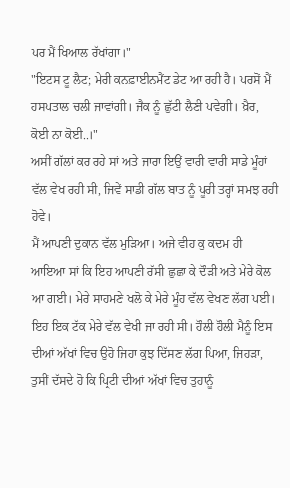ਪਰ ਮੈਂ ਖਿਆਲ ਰੱਖਾਂਗਾ।"
"ਇਟਸ ਟੂ ਲੈਟ; ਮੇਰੀ ਕਨਫ਼ਾਈਨਮੈਂਟ ਡੇਟ ਆ ਰਹੀ ਹੈ। ਪਰਸੋਂ ਮੈਂ ਹਸਪਤਾਲ ਚਲੀ ਜਾਵਾਂਗੀ। ਜੈਕ ਨੂੰ ਛੁੱਟੀ ਲੈਣੀ ਪਵੇਗੀ। ਖ਼ੈਰ, ਕੋਈ ਨਾ ਕੋਈ..।"
ਅਸੀਂ ਗੱਲਾਂ ਕਰ ਰਹੇ ਸਾਂ ਅਤੇ ਜਾਰਾ ਇਉਂ ਵਾਰੀ ਵਾਰੀ ਸਾਡੇ ਮੂੰਹਾਂ ਵੱਲ ਵੇਖ ਰਹੀ ਸੀ, ਜਿਵੇਂ ਸਾਡੀ ਗੱਲ ਬਾਤ ਨੂੰ ਪੂਰੀ ਤਰ੍ਹਾਂ ਸਮਝ ਰਹੀ ਹੋਵੇ।
ਮੈਂ ਆਪਣੀ ਦੁਕਾਨ ਵੱਲ ਮੁੜਿਆ। ਅਜੇ ਵੀਹ ਕੁ ਕਦਮ ਹੀ ਆਇਆ ਸਾਂ ਕਿ ਇਹ ਆਪਣੀ ਰੱਸੀ ਛੁਛਾ ਕੇ ਦੌੜੀ ਅਤੇ ਮੇਰੇ ਕੋਲ ਆ ਗਈ। ਮੇਰੇ ਸਾਹਮਣੇ ਖਲੋ ਕੇ ਮੇਰੇ ਮੂੰਹ ਵੱਲ ਵੇਖਣ ਲੱਗ ਪਈ। ਇਹ ਇਕ ਟੱਕ ਮੇਰੇ ਵੱਲ ਵੇਖੀ ਜਾ ਰਹੀ ਸੀ। ਹੌਲੀ ਹੌਲੀ ਮੈਨੂੰ ਇਸ ਦੀਆਂ ਅੱਖਾਂ ਵਿਚ ਉਹੋ ਜਿਹਾ ਕੁਝ ਦਿੱਸਣ ਲੱਗ ਪਿਆ, ਜਿਹੜਾ, ਤੁਸੀਂ ਦੱਸਦੇ ਹੋ ਕਿ ਪ੍ਰਿਟੀ ਦੀਆਂ ਅੱਖਾਂ ਵਿਚ ਤੁਹਾਨੂੰ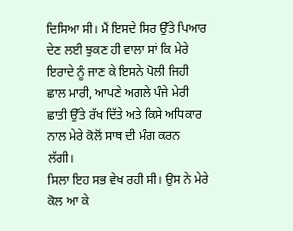ਦਿਸਿਆ ਸੀ। ਮੈਂ ਇਸਦੇ ਸਿਰ ਉੱਤੇ ਪਿਆਰ ਦੇਣ ਲਈ ਝੁਕਣ ਹੀ ਵਾਲਾ ਸਾਂ ਕਿ ਮੇਰੇ ਇਰਾਦੇ ਨੂੰ ਜਾਣ ਕੇ ਇਸਨੇ ਪੋਲੀ ਜਿਹੀ ਛਾਲ ਮਾਰੀ, ਆਪਣੇ ਅਗਲੇ ਪੰਜੇ ਮੇਰੀ ਛਾਤੀ ਉੱਤੇ ਰੱਖ ਦਿੱਤੇ ਅਤੇ ਕਿਸੇ ਅਧਿਕਾਰ ਨਾਲ ਮੇਰੇ ਕੋਲੋਂ ਸਾਥ ਦੀ ਮੰਗ ਕਰਨ ਲੱਗੀ।
ਸਿਲਾ ਇਹ ਸਭ ਵੇਖ ਰਹੀ ਸੀ। ਉਸ ਨੇ ਮੇਰੇ ਕੋਲ ਆ ਕੇ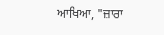ਆਖਿਆ, "ਜ਼ਾਰਾ